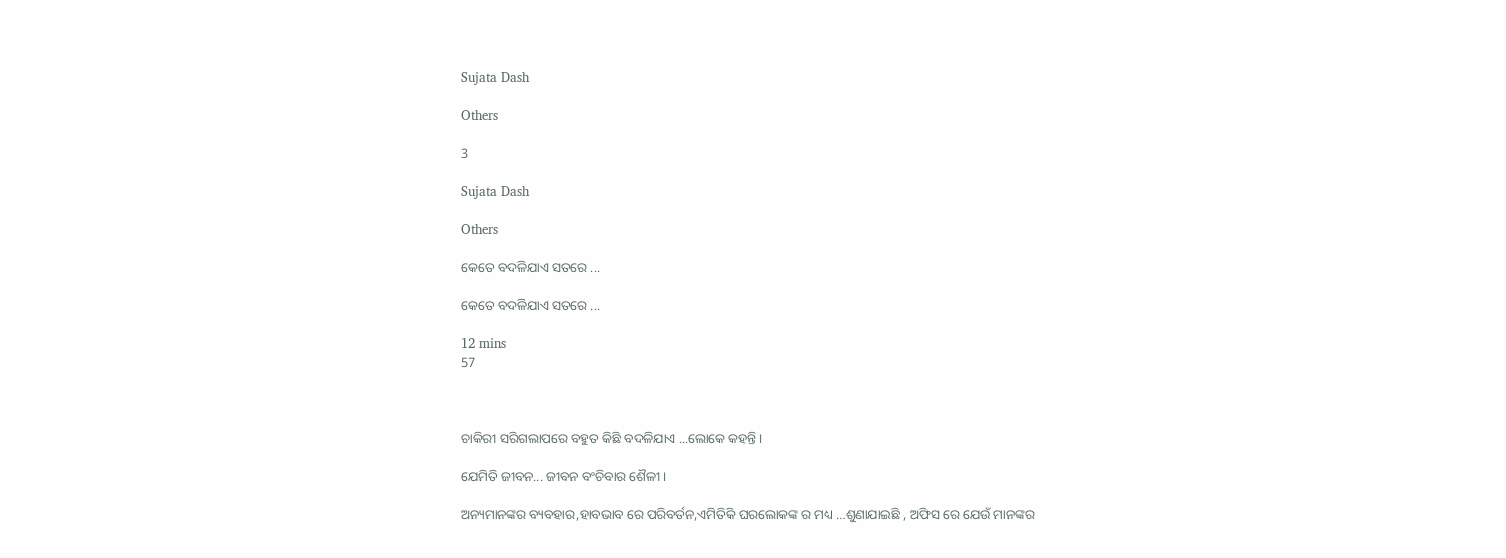Sujata Dash

Others

3

Sujata Dash

Others

କେତେ ବଦଳିଯାଏ ସତରେ ...

କେତେ ବଦଳିଯାଏ ସତରେ ...

12 mins
57



ଚାକିରୀ ସରିଗଲାପରେ ବହୁତ କିଛି ବଦଳିଯାଏ ...ଲୋକେ କହନ୍ତି ।

ଯେମିତି ଜୀବନ... ଜୀବନ ବଂଚିବାର ଶୈଳୀ ।

ଅନ୍ୟମାନଙ୍କର ବ୍ୟବହାର,ହାବଭାବ ରେ ପରିବର୍ତନ,ଏମିତିକି ଘରଲୋକଙ୍କ ର ମଧ୍ୟ …ଶୁଣାଯାଇଛି , ଅଫିସ ରେ ଯେଉଁ ମାନଙ୍କର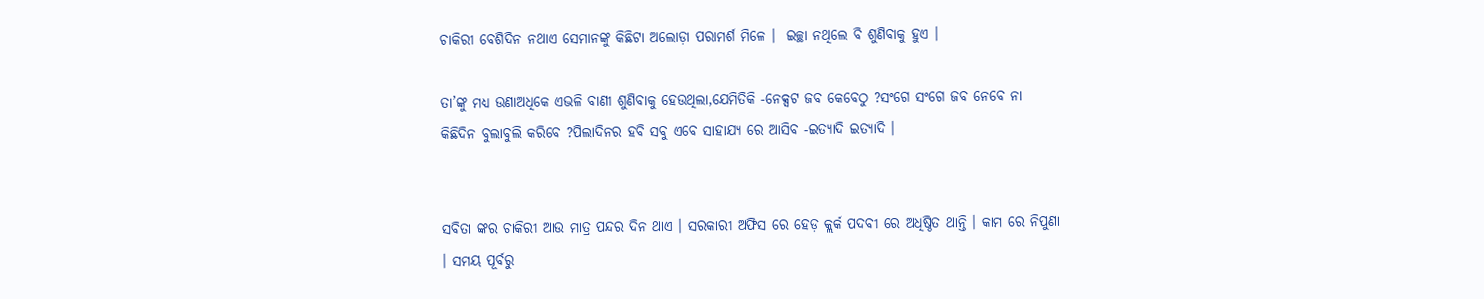ଚାକିରୀ ବେଶିଦିନ ନଥାଏ ସେମାନଙ୍କୁ କିଛିଟା ଅଲୋଡ଼ା ପରାମର୍ଶ ମିଳେ ।  ଇଚ୍ଛା ନଥିଲେ ବି ଶୁଣିବାକୁ ହୁଏ ।

ତା’ଙ୍କୁ ମଧ୍ୟ ଉଣାଅଧିକେ ଏଭଳି ବାଣୀ ଶୁଣିବାକୁ ହେଉଥିଲା,ଯେମିତିକି -ନେକ୍ସଟ ଜବ କେବେଠୁ ?ସଂଗେ ସଂଗେ ଜବ ନେବେ ନା କିଛିଦିନ ବୁଲାବୁଲି କରିବେ ?ପିଲାଦିନର ହବି ସବୁ ଏବେ ସାହାଯ୍ୟ ରେ ଆସିବ -ଇତ୍ୟାଦି ଇତ୍ୟାଦି ।


ସବିତା ଙ୍କର ଚାକିରୀ ଆଉ ମାତ୍ର ପନ୍ଦର ଦିନ ଥାଏ । ସରକାରୀ ଅଫିସ ରେ ହେଡ଼ କ୍ଲର୍କ ପଦବୀ ରେ ଅଧିଷ୍ଠିତ ଥାନ୍ତି । କାମ ରେ ନିପୁଣା । ସମୟ ପୂର୍ବରୁ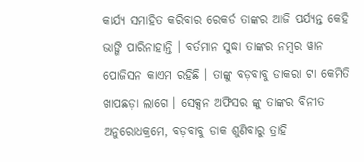କାର୍ଯ୍ୟ ସମାହିତ କରିବାର ରେକର୍ଡ ତାଙ୍କର ଆଜି ପର୍ଯ୍ୟନ୍ତ କେହି ଭାଙ୍ଗି ପାରିନାହାନ୍ତି । ବର୍ତମାନ ସୁଦ୍ଧା ତାଙ୍କର ନମ୍ବର ୱାନ ପୋଜିସନ କାଏମ ରହିଛି । ତାଙ୍କୁ ବଡ଼ବାବୁ ଡାକରା ଟା କେମିତି ଖାପଛଡ଼ା ଲାଗେ । ସେକ୍ସନ ଅଫିସର ଙ୍କୁ ତାଙ୍କର ବିନୀତ ଅନୁରୋଧକ୍ରମେ, ବଡ଼ବାବୁ ଡାକ ଶୁଣିବାରୁ ତ୍ରାହି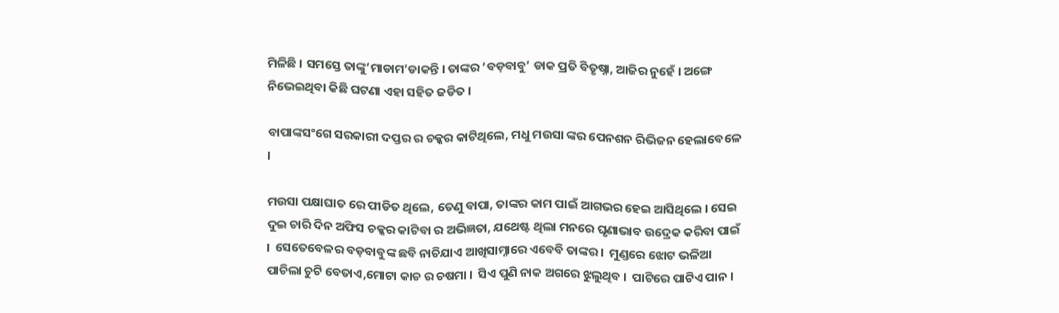ମିଳିଛି । ସମସ୍ତେ ତାଙ୍କୁ‘ମାଡାମ’ଡାକନ୍ତି । ତାଙ୍କର ‘ବଡ଼ବାବୁ’ ଡାକ ପ୍ରତି ବିତୃଷ୍ନା, ଆଜିର ନୁହେଁ । ଅଙ୍ଗେ ନିଭେଇଥିବା କିଛି ଘଟଣା ଏହା ସହିତ ଜଡିତ ।

ବାପାଙ୍କସଂଗେ ସରକାରୀ ଦପ୍ତର ର ଚକ୍କର କାଟିଥିଲେ, ମଧୁ ମଉସା ଙ୍କର ପେନଶନ ରିଭିଜନ ହେଲାବେଳେ ।

ମଉସା ପକ୍ଷାଘାତ ରେ ପୀଡିତ ଥିଲେ, ତେଣୁ ବାପା, ତାଙ୍କର କାମ ପାଇଁ ଆଗଭର ହେଇ ଆସିଥିଲେ । ସେଇ ଦୁଇ ଚାରି ଦିନ ଅଫିସ ଚକ୍କର କାଟିବା ର ଅଭିଜ୍ଞତା, ଯଥେଷ୍ଟ ଥିଲା ମନରେ ଘୃଣାଭାବ ଉଦ୍ରେକ କରିବା ପାଇଁ ।  ସେତେବେଳର ବଡ଼ବାବୁଙ୍କ ଛବି ନାଚିଯାଏ ଆଖିସାମ୍ନାରେ ଏବେବି ତାଙ୍କର ।  ମୁଣ୍ଡରେ ଝୋଟ ଭଳିଆ ପାଚିଲା ଚୁଟି ବେତାଏ,ମୋଟା କାଚ ର ଚଷମା ।  ସିଏ ପୁଣି ନାକ ଅଗରେ ଝୁଲୁଥିବ ।  ପାଟିରେ ପାଟିଏ ପାନ ।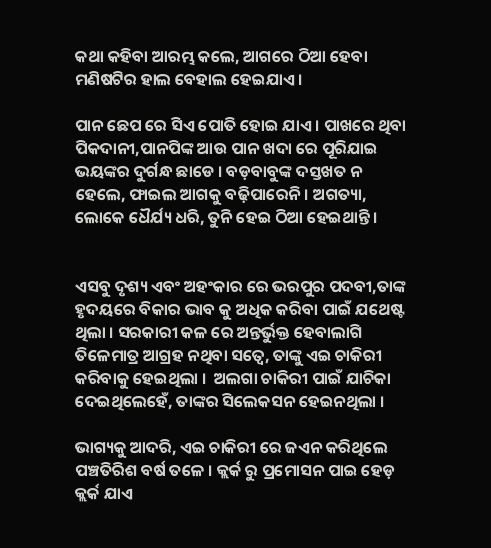କଥା କହିବା ଆରମ୍ଭ କଲେ, ଆଗରେ ଠିଆ ହେବା ମଣିଷଟିର ହାଲ ବେହାଲ ହେଇଯାଏ ।

ପାନ ଛେପ ରେ ସିଏ ପୋତି ହୋଇ ଯାଏ । ପାଖରେ ଥିବା ପିକଦାନୀ,ପାନପିଙ୍କ ଆଉ ପାନ ଖଦା ରେ ପୂରିଯାଇ ଭୟଙ୍କର ଦୁର୍ଗନ୍ଧ ଛାଡେ । ବଡ଼ବାବୁଙ୍କ ଦସ୍ତଖତ ନ ହେଲେ, ଫାଇଲ ଆଗକୁ ବଢ଼ିପାରେନି । ଅଗତ୍ୟା, ଲୋକେ ଧୈର୍ଯ୍ୟ ଧରି, ତୁନି ହେଇ ଠିଆ ହେଇଥାନ୍ତି ।


ଏସବୁ ଦୃଶ୍ୟ ଏବଂ ଅହଂକାର ରେ ଭରପୁର ପଦବୀ,ତାଙ୍କ ହୃଦୟରେ ବିକାର ଭାବ କୁ ଅଧିକ କରିବା ପାଇଁ ଯଥେଷ୍ଟ ଥିଲା । ସରକାରୀ କଳ ରେ ଅନ୍ତର୍ଭୁକ୍ତ ହେବାଲାଗି ତିଳେମାତ୍ର ଆଗ୍ରହ ନଥିବା ସତ୍ୱେ, ତାଙ୍କୁ ଏଇ ଚାକିରୀ କରିବାକୁ ହେଇଥିଲା ।  ଅଲଗା ଚାକିରୀ ପାଇଁ ଯାଚିକା ଦେଇଥିଲେହେଁ, ତାଙ୍କର ସିଲେକସନ ହେଇନଥିଲା ।

ଭାଗ୍ୟକୁ ଆଦରି, ଏଇ ଚାକିରୀ ରେ ଜଏନ କରିଥିଲେ ପଞ୍ଚତିରିଶ ବର୍ଷ ତଳେ । କ୍ଲର୍କ ରୁ ପ୍ରମୋସନ ପାଇ ହେଡ଼ କ୍ଲର୍କ ଯାଏ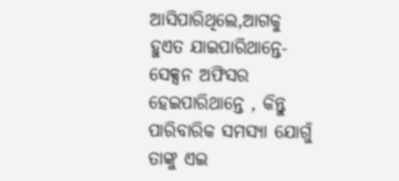ଆସିପାରିଥିଲେ,ଆଗକୁ ହୁଏତ ଯାଇପାରିଥାନ୍ତେ-ସେକ୍ସନ ଅଫିସର ହେଇପାରିଥାନ୍ତେ , କିନ୍ତୁ ପାରିବାରିକ ସମସ୍ୟା ଯୋଗୁଁ ତାଙ୍କୁ ଏଇ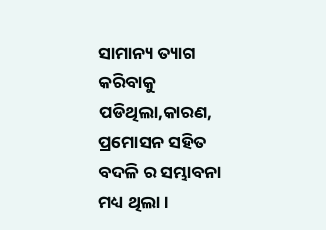ସାମାନ୍ୟ ତ୍ୟାଗ କରିବାକୁ ପଡିଥିଲା,କାରଣ, ପ୍ରମୋସନ ସହିତ ବଦଳି ର ସମ୍ଭାବନା ମଧ୍ୟ ଥିଲା ।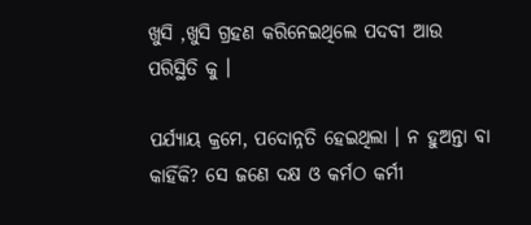ଖୁସି ,ଖୁସି ଗ୍ରହଣ କରିନେଇଥିଲେ ପଦବୀ ଆଉ ପରିସ୍ଥିତି କୁ ।

ପର୍ଯ୍ୟାୟ କ୍ରମେ, ପଦୋନ୍ନତି ହେଇଥିଲା । ନ ହୁଅନ୍ତା ବା କାହିଁକି? ସେ ଜଣେ ଦକ୍ଷ ଓ କର୍ମଠ କର୍ମୀ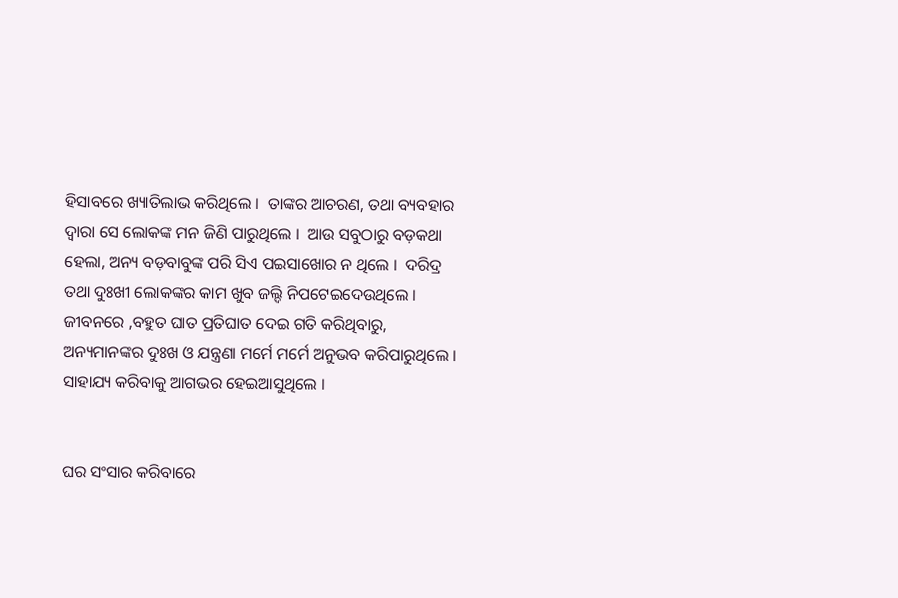ହିସାବରେ ଖ୍ୟାତିଲାଭ କରିଥିଲେ ।  ତାଙ୍କର ଆଚରଣ, ତଥା ବ୍ୟବହାର ଦ୍ୱାରା ସେ ଲୋକଙ୍କ ମନ ଜିଣି ପାରୁଥିଲେ ।  ଆଉ ସବୁଠାରୁ ବଡ଼କଥା ହେଲା, ଅନ୍ୟ ବଡ଼ବାବୁଙ୍କ ପରି ସିଏ ପଇସାଖୋର ନ ଥିଲେ ।  ଦରିଦ୍ର ତଥା ଦୁଃଖୀ ଲୋକଙ୍କର କାମ ଖୁବ ଜଲ୍ଦି ନିପଟେଇଦେଉଥିଲେ । ଜୀବନରେ ,ବହୁତ ଘାତ ପ୍ରତିଘାତ ଦେଇ ଗତି କରିଥିବାରୁ, ଅନ୍ୟମାନଙ୍କର ଦୁଃଖ ଓ ଯନ୍ତ୍ରଣା ମର୍ମେ ମର୍ମେ ଅନୁଭବ କରିପାରୁଥିଲେ । ସାହାଯ୍ୟ କରିବାକୁ ଆଗଭର ହେଇଆସୁଥିଲେ ।


ଘର ସଂସାର କରିବାରେ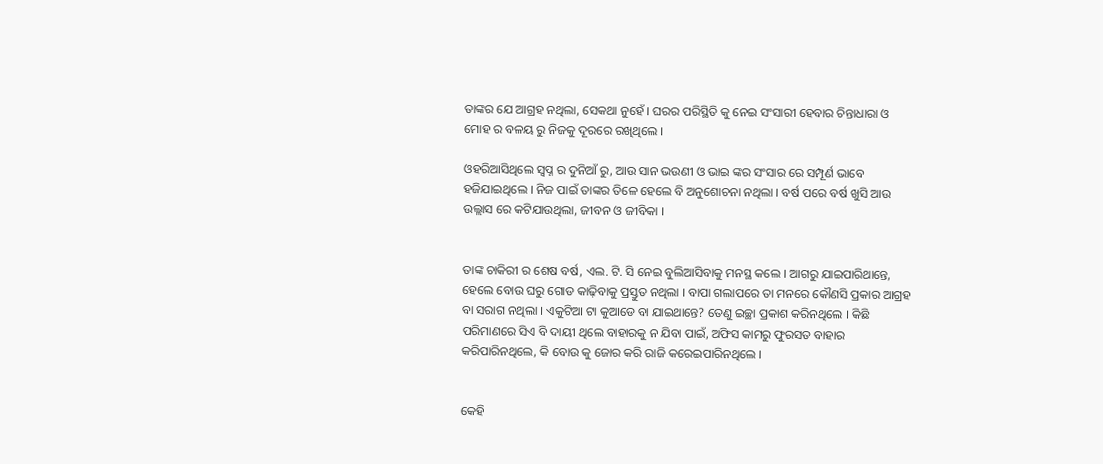ତାଙ୍କର ଯେ ଆଗ୍ରହ ନଥିଲା, ସେକଥା ନୁହେଁ । ଘରର ପରିସ୍ଥିତି କୁ ନେଇ ସଂସାରୀ ହେବାର ଚିନ୍ତାଧାରା ଓ ମୋହ ର ବଳୟ ରୁ ନିଜକୁ ଦୂରରେ ରଖିଥିଲେ ।

ଓହରିଆସିଥିଲେ ସ୍ବପ୍ନ ର ଦୁନିଆଁ ରୁ, ଆଉ ସାନ ଭଉଣୀ ଓ ଭାଇ ଙ୍କର ସଂସାର ରେ ସମ୍ପୂର୍ଣ ଭାବେ ହଜିଯାଇଥିଲେ । ନିଜ ପାଇଁ ତାଙ୍କର ତିଳେ ହେଲେ ବି ଅନୁଶୋଚନା ନଥିଲା । ବର୍ଷ ପରେ ବର୍ଷ ଖୁସି ଆଉ ଉଲ୍ଲାସ ରେ କଟିଯାଉଥିଲା, ଜୀବନ ଓ ଜୀବିକା ।


ତାଙ୍କ ଚାକିରୀ ର ଶେଷ ବର୍ଷ, ଏଲ. ଟି. ସି ନେଇ ବୁଲିଆସିବାକୁ ମନସ୍ଥ କଲେ । ଆଗରୁ ଯାଇପାରିଥାନ୍ତେ, ହେଲେ ବୋଉ ଘରୁ ଗୋଡ କାଢ଼ିବାକୁ ପ୍ରସ୍ତୁତ ନଥିଲା । ବାପା ଗଲାପରେ ତା ମନରେ କୌଣସି ପ୍ରକାର ଆଗ୍ରହ ବା ସରାଗ ନଥିଲା । ଏକୁଟିଆ ଟା କୁଆଡେ ବା ଯାଇଥାନ୍ତେ? ତେଣୁ ଇଚ୍ଛା ପ୍ରକାଶ କରିନଥିଲେ । କିଛି ପରିମାଣରେ ସିଏ ବି ଦାୟୀ ଥିଲେ ବାହାରକୁ ନ ଯିବା ପାଇଁ, ଅଫିସ କାମରୁ ଫୁରସତ ବାହାର କରିପାରିନଥିଲେ, କି ବୋଉ କୁ ଜୋର କରି ରାଜି କରେଇପାରିନଥିଲେ ।


କେହି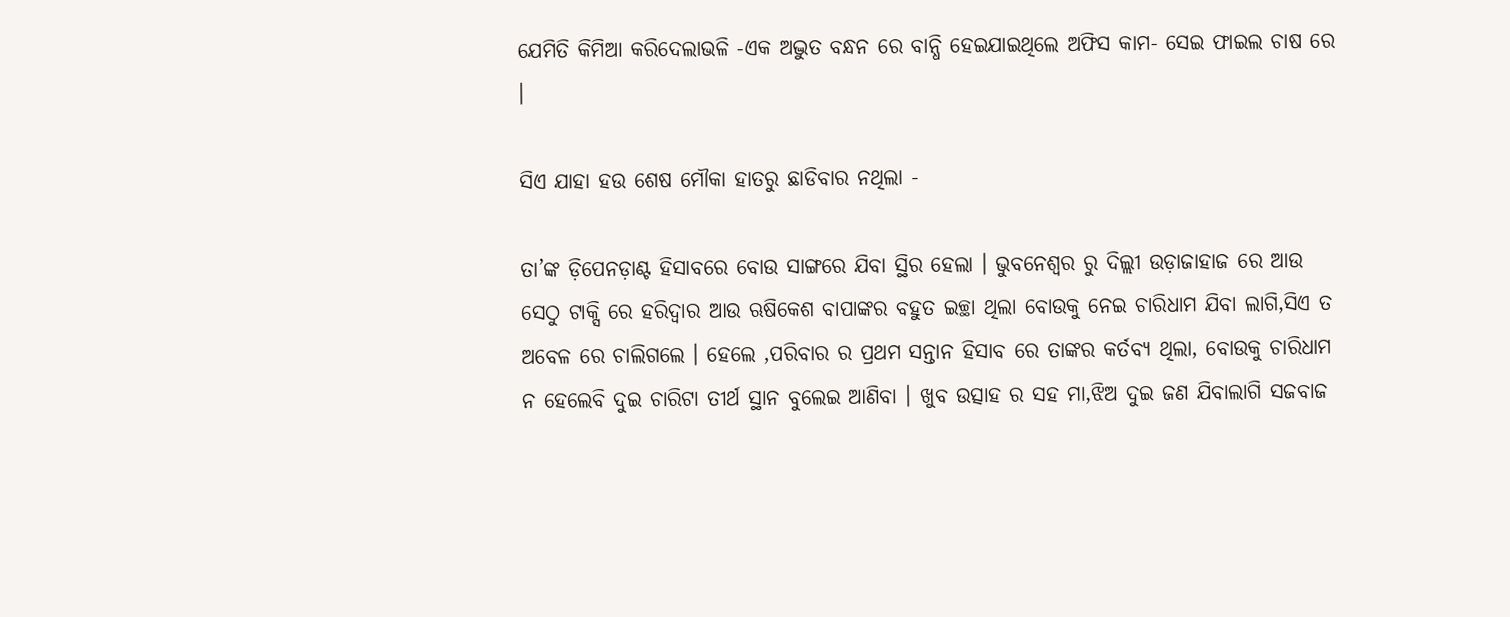ଯେମିତି କିମିଆ କରିଦେଲାଭଳି -ଏକ ଅଦ୍ଭୁତ ବନ୍ଧନ ରେ ବାନ୍ଧି ହେଇଯାଇଥିଲେ ଅଫିସ କାମ- ସେଇ ଫାଇଲ ଚାଷ ରେ ।

ସିଏ ଯାହା ହଉ ଶେଷ ମୌକା ହାତରୁ ଛାଡିବାର ନଥିଲା -

ତା’ଙ୍କ ଡ଼ିପେନଡ଼ାଣ୍ଟ ହିସାବରେ ବୋଉ ସାଙ୍ଗରେ ଯିବା ସ୍ଥିର ହେଲା । ଭୁବନେଶ୍ୱର ରୁ ଦିଲ୍ଲୀ ଉଡ଼ାଜାହାଜ ରେ ଆଉ ସେଠୁ ଟାକ୍ସି ରେ ହରିଦ୍ୱାର ଆଉ ଋଷିକେଶ ବାପାଙ୍କର ବହୁତ ଇଚ୍ଛା ଥିଲା ବୋଉକୁ ନେଇ ଚାରିଧାମ ଯିବା ଲାଗି,ସିଏ ତ ଅବେଳ ରେ ଚାଲିଗଲେ । ହେଲେ ,ପରିବାର ର ପ୍ରଥମ ସନ୍ତାନ ହିସାବ ରେ ତାଙ୍କର କର୍ତବ୍ୟ ଥିଲା, ବୋଉକୁ ଚାରିଧାମ ନ ହେଲେବି ଦୁଇ ଚାରିଟା ତୀର୍ଥ ସ୍ଥାନ ବୁଲେଇ ଆଣିବା । ଖୁବ ଉତ୍ସାହ ର ସହ ମା,ଝିଅ ଦୁଇ ଜଣ ଯିବାଲାଗି ସଜବାଜ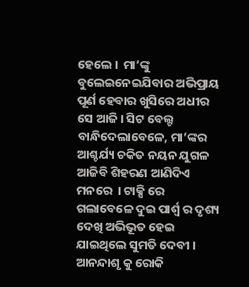ହେଲେ ।  ମା’ଙ୍କୁ ବୁଲେଇନେଇଯିବାର ଅଭିପ୍ରାୟ ପୂର୍ଣ ହେବାର ଖୁସିରେ ଅଧୀର ସେ ଆଜି । ସିଟ ବେଲ୍ଟ ବାନ୍ଧିଦେଲାବେଳେ, ମା’ଙ୍କର ଆଶ୍ଚର୍ଯ୍ୟ ଚକିତ ନୟନ ଯୁଗଳ ଆଜିବି ଶିହରଣ ଆଣିଦିଏ ମନରେ  । ଟାକ୍ସି ରେ ଗଲାବେଳେ ଦୁଇ ପାର୍ଶ୍ୱ ର ଦୃଶ୍ୟ ଦେଖି ଅଭିଭୂତ ହେଇ ଯାଇଥିଲେ ସୁମତି ଦେବୀ । ଆନନ୍ଦାଶୃ କୁ ରୋକି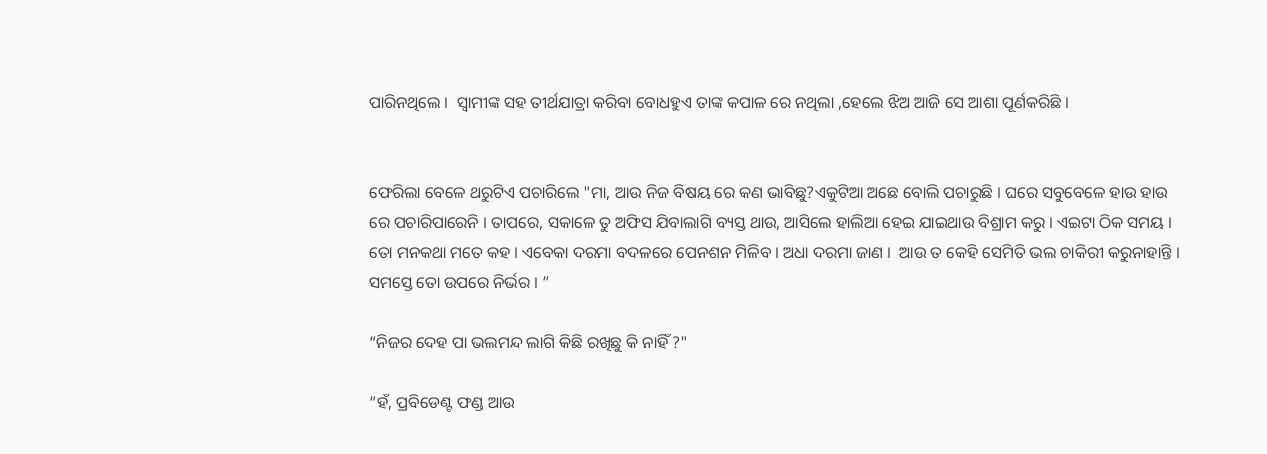ପାରିନଥିଲେ ।  ସ୍ୱାମୀଙ୍କ ସହ ତୀର୍ଥଯାତ୍ରା କରିବା ବୋଧହୁଏ ତାଙ୍କ କପାଳ ରେ ନଥିଲା ,ହେଲେ ଝିଅ ଆଜି ସେ ଆଶା ପୂର୍ଣକରିଛି ।


ଫେରିଲା ବେଳେ ଥରୁଟିଏ ପଚାରିଲେ "ମା, ଆଉ ନିଜ ବିଷୟ ରେ କଣ ଭାବିଛୁ?ଏକୁଟିଆ ଅଛେ ବୋଲି ପଚାରୁଛି । ଘରେ ସବୁବେଳେ ହାଉ ହାଉ ରେ ପଚାରିପାରେନି । ତାପରେ, ସକାଳେ ତୁ ଅଫିସ ଯିବାଲାଗି ବ୍ୟସ୍ତ ଥାଉ, ଆସିଲେ ହାଲିଆ ହେଇ ଯାଇଥାଉ ବିଶ୍ରାମ କରୁ । ଏଇଟା ଠିକ ସମୟ ।  ତୋ ମନକଥା ମତେ କହ । ଏବେକା ଦରମା ବଦଳରେ ପେନଶନ ମିଳିବ । ଅଧା ଦରମା ଜାଣ ।  ଆଉ ତ କେହି ସେମିତି ଭଲ ଚାକିରୀ କରୁନାହାନ୍ତି । ସମସ୍ତେ ତୋ ଉପରେ ନିର୍ଭର । ”

“ନିଜର ଦେହ ପା ଭଲମନ୍ଦ ଲାଗି କିଛି ରଖିଛୁ କି ନାହିଁ ?"

“ହଁ, ପ୍ରବିଡେଣ୍ଟ ଫଣ୍ଡ ଆଉ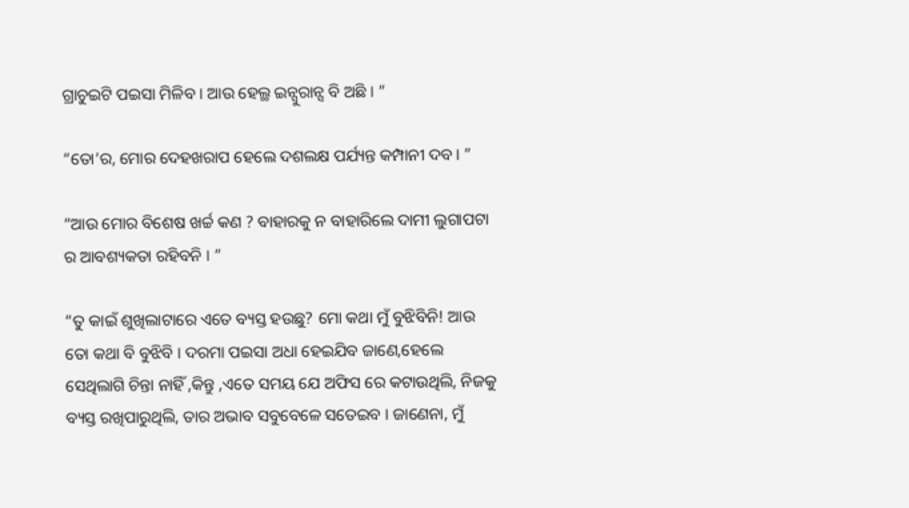ଗ୍ରାଚୁଇଟି ପଇସା ମିଳିବ । ଆଉ ହେଲ୍ଥ ଇନ୍ସୁରାନ୍ସ ବି ଅଛି । ”

“ତୋ’ର, ମୋର ଦେହଖରାପ ହେଲେ ଦଶଲକ୍ଷ ପର୍ଯ୍ୟନ୍ତ କମ୍ପାନୀ ଦବ । ”

“ଆଉ ମୋର ବିଶେଷ ଖର୍ଚ୍ଚ କଣ ? ବାହାରକୁ ନ ବାହାରିଲେ ଦାମୀ ଲୁଗାପଟା ର ଆବଶ୍ୟକତା ରହିବନି । ”

“ତୁ କାଇଁ ଶୁଖିଲାଟାରେ ଏତେ ବ୍ୟସ୍ତ ହଉଛୁ? ମୋ କଥା ମୁଁ ବୁଝିବିନି! ଆଉ ତୋ କଥା ବି ବୁଝିବି । ଦରମା ପଇସା ଅଧା ହେଇଯିବ ଜାଣେ,ହେଲେ ସେଥିଲାଗି ଚିନ୍ତା ନାହିଁ ,କିନ୍ତୁ ,ଏତେ ସମୟ ଯେ ଅଫିସ ରେ କଟାଉଥିଲି, ନିଜକୁ ବ୍ୟସ୍ତ ରଖିପାରୁଥିଲି, ତାର ଅଭାବ ସବୁବେଳେ ସତେଇବ । ଜାଣେନା, ମୁଁ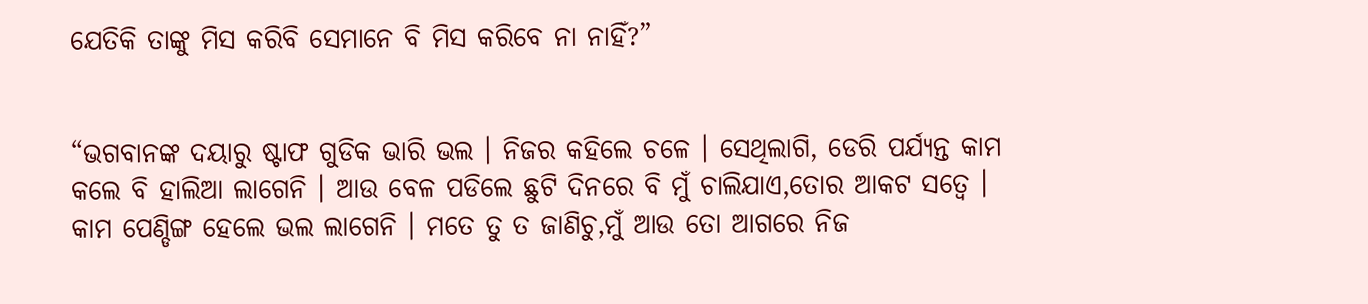ଯେତିକି ତାଙ୍କୁ ମିସ କରିବି ସେମାନେ ବି ମିସ କରିବେ ନା ନାହିଁ?”


“ଭଗବାନଙ୍କ ଦୟାରୁ ଷ୍ଟାଫ ଗୁଡିକ ଭାରି ଭଲ । ନିଜର କହିଲେ ଚଳେ । ସେଥିଲାଗି, ଡେରି ପର୍ଯ୍ୟନ୍ତ କାମ କଲେ ବି ହାଲିଆ ଲାଗେନି । ଆଉ ବେଳ ପଡିଲେ ଛୁଟି ଦିନରେ ବି ମୁଁ ଚାଲିଯାଏ,ତୋର ଆକଟ ସତ୍ୱେ । କାମ ପେଣ୍ଡିଙ୍ଗ ହେଲେ ଭଲ ଲାଗେନି । ମତେ ତୁ ତ ଜାଣିଚୁ,ମୁଁ ଆଉ ତୋ ଆଗରେ ନିଜ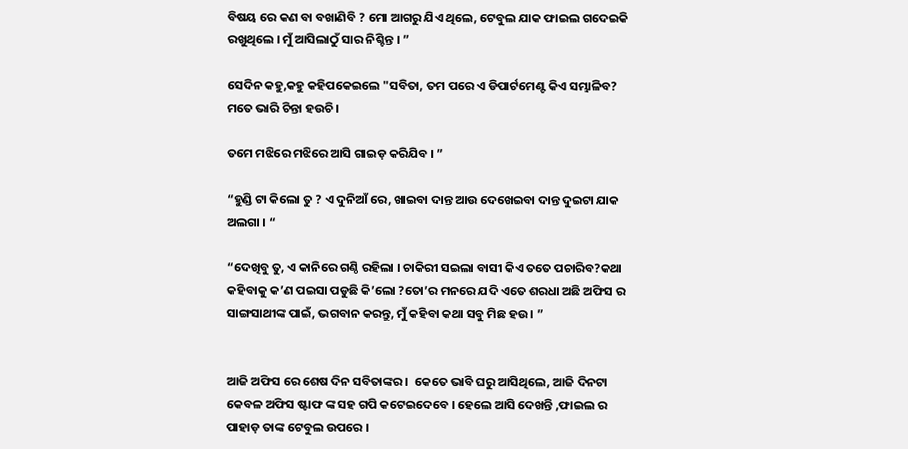ବିଷୟ ରେ କଣ ବା ବଖାଣିବି ? ମୋ ଆଗରୁ ଯିଏ ଥିଲେ, ଟେବୁଲ ଯାକ ଫାଇଲ ଗଦେଇକି ରଖୁଥିଲେ । ମୁଁ ଆସିଲାଠୁଁ ସାର ନିଶ୍ଚିନ୍ତ । ”

ସେଦିନ କହୁ,କହୁ କହିପକେଇଲେ "ସବିତା, ତମ ପରେ ଏ ଡିପାର୍ଟମେଣ୍ଟ କିଏ ସମ୍ଭାଳିବ? ମତେ ଭାରି ଚିନ୍ତା ହଉଚି ।

ତମେ ମଝିରେ ମଝିରେ ଆସି ଗାଇଡ଼ କରିଯିବ । ”

“ହୁଣ୍ଡି ଟା କିଲୋ ତୁ ? ଏ ଦୁନିଆଁ ରେ, ଖାଇବା ଦାନ୍ତ ଆଉ ଦେଖେଇବା ଦାନ୍ତ ଦୁଇଟା ଯାକ ଅଲଗା । “

“ଦେଖିବୁ ତୁ, ଏ କାନିରେ ଗଣ୍ଠି ରହିଲା । ଚାକିରୀ ସଇଲା ବାସୀ କିଏ ତତେ ପଚାରିବ?କଥା କହିବାକୁ କ’ଣ ପଇସା ପଡୁଛି କି’ଲୋ ?ତୋ’ର ମନରେ ଯଦି ଏତେ ଶରଧା ଅଛି ଅଫିସ ର ସାଙ୍ଗସାଥୀଙ୍କ ପାଇଁ, ଭଗବାନ କରନ୍ତୁ, ମୁଁ କହିବା କଥା ସବୁ ମିଛ ହଉ । ”


ଆଜି ଅଫିସ ରେ ଶେଷ ଦିନ ସବିତାଙ୍କର ।  କେତେ ଭାବି ଘରୁ ଆସିଥିଲେ, ଆଜି ଦିନଟା କେବଳ ଅଫିସ ଷ୍ଟାଫ ଙ୍କ ସହ ଗପି କଟେଇଦେବେ । ହେଲେ ଆସି ଦେଖନ୍ତି ,ଫାଇଲ ର ପାହାଡ଼ ତାଙ୍କ ଟେବୁଲ ଉପରେ ।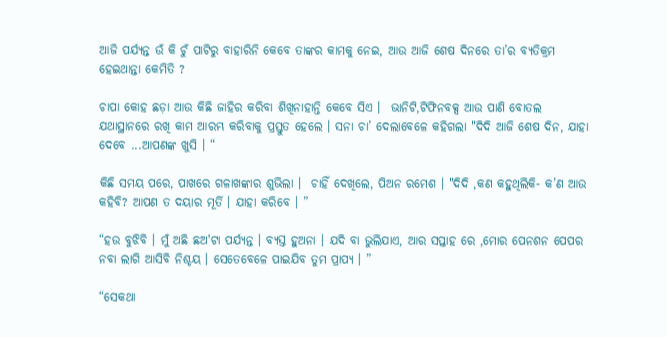ଆଜି ପର୍ଯ୍ୟନ୍ତ ଉଁ କି ଚୁଁ ପାଟିରୁ ବାହାରିନି କେବେ ତାଙ୍କର କାମକୁ ନେଇ, ଆଉ ଆଜି ଶେଷ ଦିନରେ ତା’ର ବ୍ୟତିକ୍ରମ ହେଇଥାନ୍ତା କେମିତି ?

ଚାପା କୋହ ଛଡ଼ା ଆଉ କିଛି ଜାହିର କରିବା ଶିଖିନାହାନ୍ତି କେବେ ସିଏ ।  ଭାନିଟି,ଟିଫିନବକ୍ସ ଆଉ ପାଣି ବୋତଲ ଯଥାସ୍ଥାନରେ ରଖି କାମ ଆରମ୍ଭ କରିବାକୁ ପ୍ରସ୍ତୁତ ହେଲେ । ସନା ଚା’ ଦେଲାବେଳେ କହିଗଲା "ଦିଦି ଆଜି ଶେଷ ଦିନ, ଯାହା ଦେବେ ...ଆପଣଙ୍କ ଖୁସି । “

କିଛି ସମୟ ପରେ, ପାଖରେ ଗଳାଖଙ୍କାର ଶୁଭିଲା ।  ଚାହିଁ ଦେଖିଲେ, ପିଅନ ରମେଶ । "ଦିଦି ,କଣ କହୁଥିଲିକି- କ’ଣ ଆଉ କହିବି? ଆପଣ ତ ଦୟାର ମୂର୍ତି । ଯାହା କରିବେ । ”

“ହଉ ବୁଝିବି । ମୁଁ ଅଛି ଛଅ'ଟା ପର୍ଯ୍ୟନ୍ତ । ବ୍ୟସ୍ତ ହୁଅନା । ଯଦି ବା ଭୁଲିଯାଏ, ଆର ସପ୍ତାହ ରେ ,ମୋର ପେନଶନ ପେପର ନବା ଲାଗି ଆସିବି ନିଶ୍ଚୟ । ସେତେବେଳେ ପାଇଯିବ ତୁମ ପ୍ରାପ୍ୟ । ”

“ସେକଥା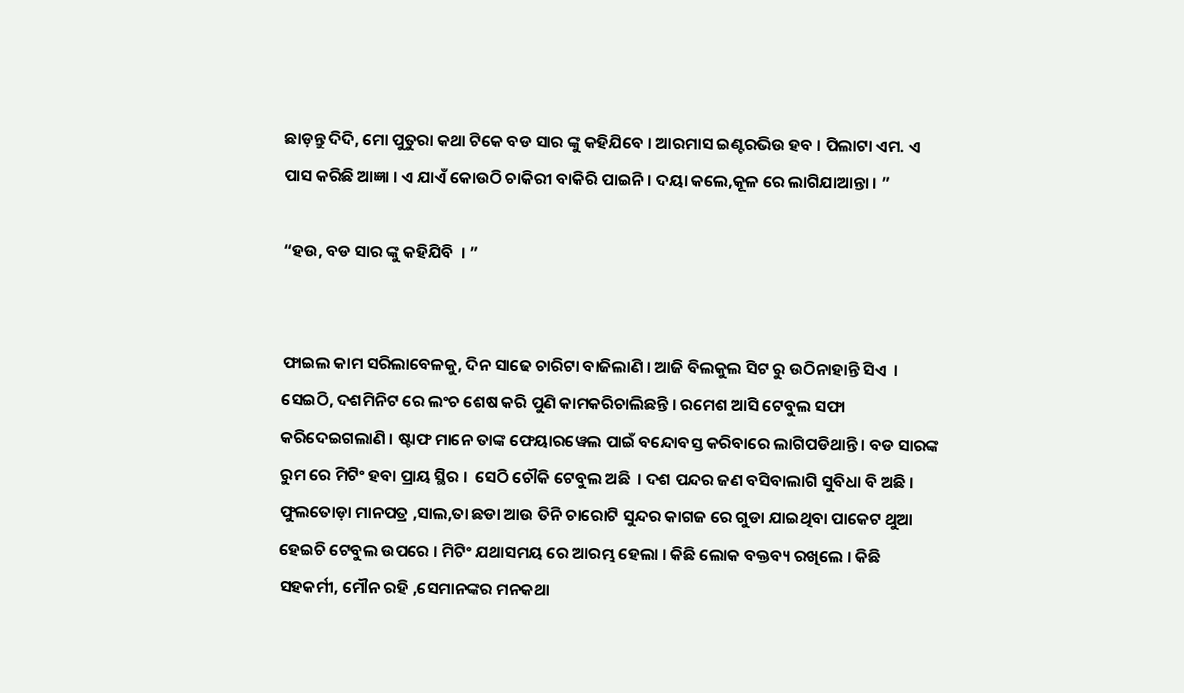ଛାଡ଼ନ୍ତୁ ଦିଦି, ମୋ ପୁତୁରା କଥା ଟିକେ ବଡ ସାର ଙ୍କୁ କହିଯିବେ । ଆରମାସ ଇଣ୍ଟରଭିଉ ହବ । ପିଲାଟା ଏମ. ଏ ପାସ କରିଛି ଆଜ୍ଞା । ଏ ଯାଏଁ କୋଉଠି ଚାକିରୀ ବାକିରି ପାଇନି । ଦୟା କଲେ,କୂଳ ରେ ଲାଗିଯାଆନ୍ତା । ”

“ହଉ, ବଡ ସାର ଙ୍କୁ କହିଯିବି  । ”


ଫାଇଲ କାମ ସରିଲାବେଳକୁ, ଦିନ ସାଢେ ଚାରିଟା ବାଜିଲାଣି । ଆଜି ବିଲକୁଲ ସିଟ ରୁ ଉଠିନାହାନ୍ତି ସିଏ  । ସେଇଠି, ଦଶମିନିଟ ରେ ଲଂଚ ଶେଷ କରି ପୁଣି କାମକରିଚାଲିଛନ୍ତି । ରମେଶ ଆସି ଟେବୁଲ ସଫା କରିଦେଇଗଲାଣି । ଷ୍ଟାଫ ମାନେ ତାଙ୍କ ଫେୟାରୱେଲ ପାଇଁ ବନ୍ଦୋବସ୍ତ କରିବାରେ ଲାଗିପଡିଥାନ୍ତି । ବଡ ସାରଙ୍କ ରୁମ ରେ ମିଟିଂ ହବା ପ୍ରାୟ ସ୍ଥିର ।  ସେଠି ଚୌକି ଟେବୁଲ ଅଛି  । ଦଶ ପନ୍ଦର ଜଣ ବସିବାଲାଗି ସୁବିଧା ବି ଅଛି । ଫୁଲତୋଡ଼ା ମାନପତ୍ର ,ସାଲ,ତା ଛଡା ଆଉ ତିନି ଚାରୋଟି ସୁନ୍ଦର କାଗଜ ରେ ଗୁଡା ଯାଇଥିବା ପାକେଟ ଥୁଆ ହେଇଚି ଟେବୁଲ ଉପରେ । ମିଟିଂ ଯଥାସମୟ ରେ ଆରମ୍ଭ ହେଲା । କିଛି ଲୋକ ବକ୍ତବ୍ୟ ରଖିଲେ । କିଛି ସହକର୍ମୀ, ମୌନ ରହି ,ସେମାନଙ୍କର ମନକଥା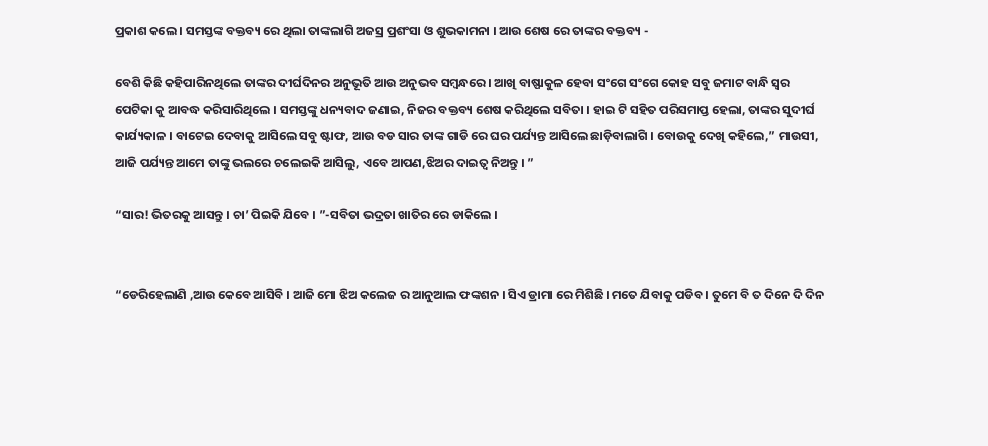ପ୍ରକାଶ କଲେ । ସମସ୍ତଙ୍କ ବକ୍ତବ୍ୟ ରେ ଥିଲା ତାଙ୍କଲାଗି ଅଜସ୍ର ପ୍ରଶଂସା ଓ ଶୁଭକାମନା । ଆଉ ଶେଷ ରେ ତାଙ୍କର ବକ୍ତବ୍ୟ -

ବେଶି କିଛି କହିପାରିନଥିଲେ ତାଙ୍କର ଦୀର୍ଘଦିନର ଅନୁଭୂତି ଆଉ ଅନୁଭବ ସମ୍ବନ୍ଧରେ । ଆଖି ବାଷ୍ଫାକୁଳ ହେବା ସଂଗେ ସଂଗେ କୋହ ସବୁ ଜମାଟ ବାନ୍ଧି ସ୍ୱର ପେଟିକା କୁ ଆବଦ୍ଧ କରିସାରିଥିଲେ । ସମସ୍ତଙ୍କୁ ଧନ୍ୟବାଦ ଜଣାଇ, ନିଜର ବକ୍ତବ୍ୟ ଶେଷ କରିଥିଲେ ସବିତା । ହାଇ ଟି ସହିତ ପରିସମାପ୍ତ ହେଲା, ତାଙ୍କର ସୁଦୀର୍ଘ କାର୍ଯ୍ୟକାଳ । ବାଟେଇ ଦେବାକୁ ଆସିଲେ ସବୁ ଷ୍ଟାଫ, ଆଉ ବଡ ସାର ତାଙ୍କ ଗାଡି ରେ ଘର ପର୍ଯ୍ୟନ୍ତ ଆସିଲେ ଛାଡ଼ିବାଲାଗି । ବୋଉକୁ ଦେଖି କହିଲେ,” ମାଉସୀ, ଆଜି ପର୍ଯ୍ୟନ୍ତ ଆମେ ତାଙ୍କୁ ଭଲରେ ଚଲେଇକି ଆସିଲୁ, ଏବେ ଆପଣ,ଝିଅର ଦାଇତ୍ୱ ନିଅନ୍ତୁ । ”

“ସାର! ଭିତରକୁ ଆସନ୍ତୁ । ଚା’ ପିଇକି ଯିବେ । ”-ସବିତା ଭଦ୍ରତା ଖାତିର ରେ ଡାକିଲେ ।


“ଡେରିହେଲାଣି ,ଆଉ କେବେ ଆସିବି । ଆଜି ମୋ ଝିଅ କଲେଜ ର ଆନୁଆଲ ଫଙ୍କଶନ । ସିଏ ଡ୍ରାମା ରେ ମିଶିଛି । ମତେ ଯିବାକୁ ପଡିବ । ତୁମେ ବି ତ ଦିନେ ଦି ଦିନ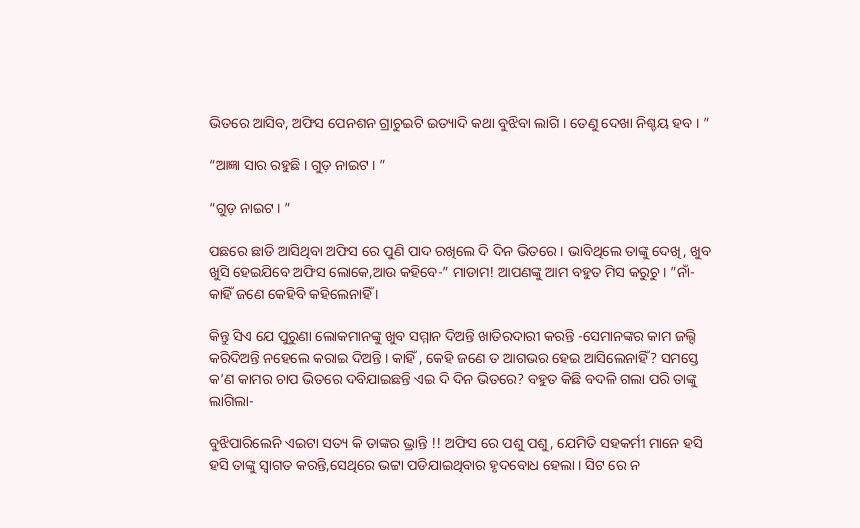ଭିତରେ ଆସିବ, ଅଫିସ ପେନଶନ ଗ୍ରାଚୁଇଟି ଇତ୍ୟାଦି କଥା ବୁଝିବା ଲାଗି । ତେଣୁ ଦେଖା ନିଶ୍ଚୟ ହବ । ”

“ଆଜ୍ଞା ସାର ରହୁଛି । ଗୁଡ଼ ନାଇଟ । ”

“ଗୁଡ଼ ନାଇଟ । ”

ପଛରେ ଛାଡି ଆସିଥିବା ଅଫିସ ରେ ପୁଣି ପାଦ ରଖିଲେ ଦି ଦିନ ଭିତରେ । ଭାବିଥିଲେ ତାଙ୍କୁ ଦେଖି, ଖୁବ ଖୁସି ହେଇଯିବେ ଅଫିସ ଲୋକେ,ଆଉ କହିବେ-” ମାଡାମ! ଆପଣଙ୍କୁ ଆମ ବହୁତ ମିସ କରୁଚୁ । ”ନାଁ- କାହିଁ ଜଣେ କେହିବି କହିଲେନାହିଁ ।

କିନ୍ତୁ ସିଏ ଯେ ପୁରୁଣା ଲୋକମାନଙ୍କୁ ଖୁବ ସମ୍ମାନ ଦିଅନ୍ତି ଖାତିରଦାରୀ କରନ୍ତି -ସେମାନଙ୍କର କାମ ଜଲ୍ଦି କରିଦିଅନ୍ତି ନହେଲେ କରାଇ ଦିଅନ୍ତି । କାହିଁ , କେହି ଜଣେ ତ ଆଗଭର ହେଇ ଆସିଲେନାହିଁ? ସମସ୍ତେ କ’ଣ କାମର ଚାପ ଭିତରେ ଦବିଯାଇଛନ୍ତି ଏଇ ଦି ଦିନ ଭିତରେ? ବହୁତ କିଛି ବଦଳି ଗଲା ପରି ତାଙ୍କୁ ଲାଗିଲା-

ବୁଝିପାରିଲେନି ଏଇଟା ସତ୍ୟ କି ତାଙ୍କର ଭ୍ରାନ୍ତି !! ଅଫିସ ରେ ପଶୁ ପଶୁ, ଯେମିତି ସହକର୍ମୀ ମାନେ ହସି ହସି ତାଙ୍କୁ ସ୍ୱାଗତ କରନ୍ତି,ସେଥିରେ ଭଟ୍ଟା ପଡିଯାଇଥିବାର ହୃଦବୋଧ ହେଲା । ସିଟ ରେ ନ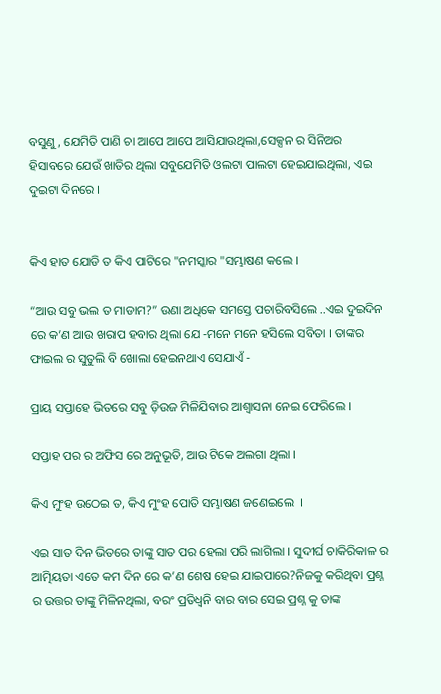ବସୁଣୁ, ଯେମିତି ପାଣି ଚା ଆପେ ଆପେ ଆସିଯାଉଥିଲା,ସେକ୍ସନ ର ସିନିଅର ହିସାବରେ ଯେଉଁ ଖାତିର ଥିଲା ସବୁଯେମିତି ଓଲଟା ପାଲଟା ହେଇଯାଇଥିଲା, ଏଇ ଦୁଇଟା ଦିନରେ ।


କିଏ ହାତ ଯୋଡି ତ କିଏ ପାଟିରେ "ନମସ୍କାର "ସମ୍ଭାଷଣ କଲେ ।

“ଆଉ ସବୁ ଭଲ ତ ମାଡାମ?” ଉଣା ଅଧିକେ ସମସ୍ତେ ପଚାରିବସିଲେ ..ଏଇ ଦୁଇଦିନ ରେ କ’ଣ ଆଉ ଖରାପ ହବାର ଥିଲା ଯେ -ମନେ ମନେ ହସିଲେ ସବିତା । ତାଙ୍କର ଫାଇଲ ର ସୁତୁଲି ବି ଖୋଲା ହେଇନଥାଏ ସେଯାଏଁ -

ପ୍ରାୟ ସପ୍ତାହେ ଭିତରେ ସବୁ ଡ଼ିଉଜ ମିଳିଯିବାର ଆଶ୍ୱାସନା ନେଇ ଫେରିଲେ ।

ସପ୍ତାହ ପର ର ଅଫିସ ରେ ଅନୁଭୂତି, ଆଉ ଟିକେ ଅଲଗା ଥିଲା ।

କିଏ ମୁଂହ ଉଠେଇ ତ, କିଏ ମୁଂହ ପୋତି ସମ୍ଭାଷଣ ଜଣେଇଲେ  ।

ଏଇ ସାତ ଦିନ ଭିତରେ ତାଙ୍କୁ ସାତ ପର ହେଲା ପରି ଲାଗିଲା । ସୁଦୀର୍ଘ ଚାକିରିକାଳ ର ଆତ୍ମିୟତା ଏତେ କମ ଦିନ ରେ କ’ଣ ଶେଷ ହେଇ ଯାଇପାରେ?ନିଜକୁ କରିଥିବା ପ୍ରଶ୍ନ ର ଉତ୍ତର ତାଙ୍କୁ ମିଳିନଥିଲା, ବରଂ ପ୍ରତିଧ୍ୱନି ବାର ବାର ସେଇ ପ୍ରଶ୍ନ କୁ ତାଙ୍କ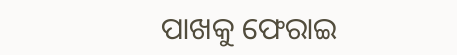ପାଖକୁ ଫେରାଇ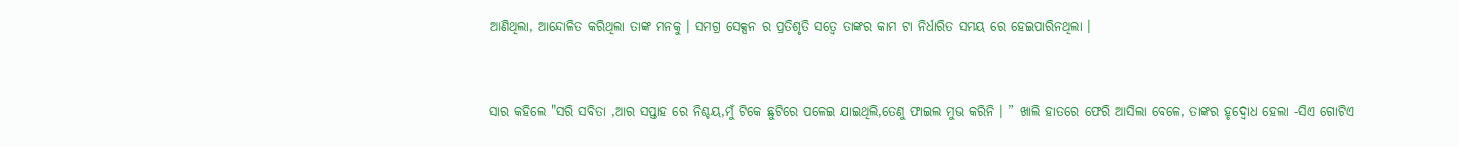ଆଣିଥିଲା, ଆନ୍ଦୋଳିତ କରିଥିଲା ତାଙ୍କ ମନକୁ । ସମଗ୍ର ସେକ୍ସନ ର ପ୍ରତିଶୃତି ସତ୍ୱେ ତାଙ୍କର କାମ ଟା ନିର୍ଧାରିତ ସମୟ ରେ ହେଇପାରିନଥିଲା ।


ସାର କହିଲେ "ସରି ସବିତା ,ଆର ସପ୍ତାହ ରେ ନିଶ୍ଚୟ,ମୁଁ ଟିକେ ଛୁଟିରେ ପଳେଇ ଯାଇଥିଲି,ତେଣୁ ଫାଇଲ ମୁଭ କରିନି । ” ଖାଲି ହାତରେ ଫେରି ଆସିଲା ବେଳେ, ତାଙ୍କର ହୃଦ୍ବୋଧ ହେଲା -ସିଏ ଗୋଟିଏ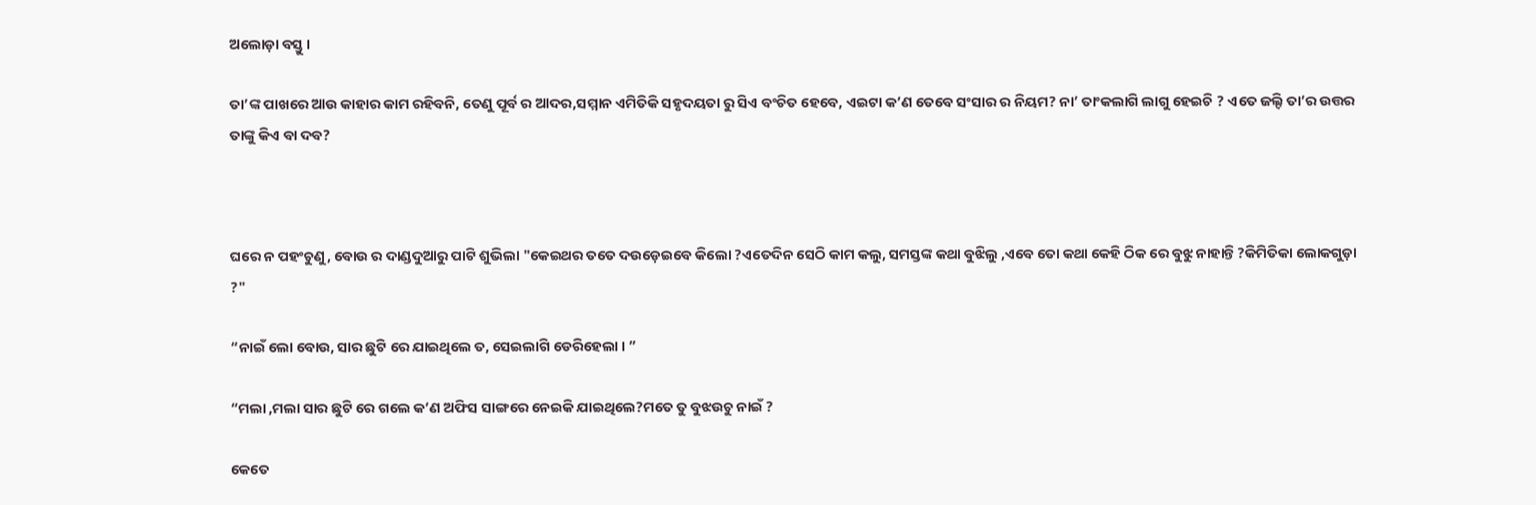ଅଲୋଡ଼ା ବସ୍ତୁ ।

ତା’ଙ୍କ ପାଖରେ ଆଉ କାହାର କାମ ରହିବନି, ତେଣୁ ପୂର୍ବ ର ଆଦର,ସମ୍ମାନ ଏମିତିକି ସହୃଦୟତା ରୁ ସିଏ ବଂଚିତ ହେବେ, ଏଇଟା କ’ଣ ତେବେ ସଂସାର ର ନିୟମ? ନା’ ତାଂକଲାଗି ଲାଗୁ ହେଇଚି ? ଏତେ ଜଲ୍ଦି ତା’ର ଉତ୍ତର ତାଙ୍କୁ କିଏ ବା ଦବ?



ଘରେ ନ ପହଂଚୁଣୁ, ବୋଉ ର ଦାଣ୍ଡଦୁଆରୁ ପାଟି ଶୁଭିଲା "କେଇଥର ତତେ ଦଉଡ଼େଇବେ କିଲୋ ?ଏତେଦିନ ସେଠି କାମ କଲୁ, ସମସ୍ତଙ୍କ କଥା ବୁଝିଲୁ ,ଏବେ ତୋ କଥା କେହି ଠିକ ରେ ବୁଝୁ ନାହାନ୍ତି ?କିମିତିକା ଲୋକଗୁଡ଼ା ?"

“ନାଇଁ ଲୋ ବୋଉ, ସାର ଛୁଟି ରେ ଯାଇଥିଲେ ତ, ସେଇଲାଗି ଡେରିହେଲା । ”

“ମଲା ,ମଲା ସାର ଛୁଟି ରେ ଗଲେ କ’ଣ ଅଫିସ ସାଙ୍ଗରେ ନେଇକି ଯାଇଥିଲେ?ମତେ ତୁ ବୁଝଉଚୁ ନାଇଁ ?

କେତେ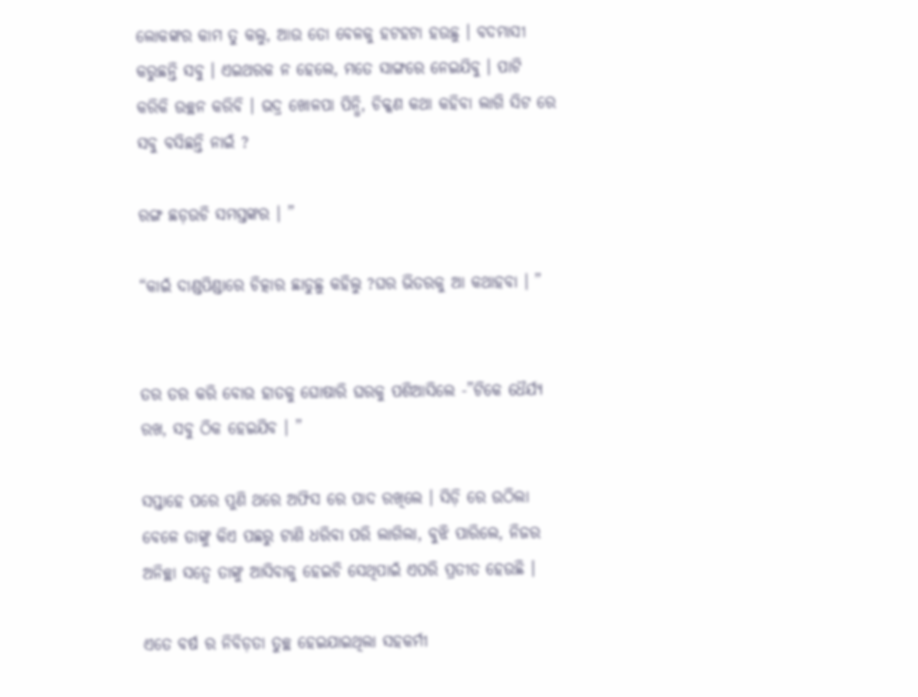ଲୋକଙ୍କର କାମ ତୁ କଲୁ, ଆଉ ତୋ ବେଳକୁ ହଟହଟା ହଉଛୁ । ବଦମାସୀ କରୁଛନ୍ତି ସବୁ । ଏଇଥରକ ନ ହେଲେ, ମତେ ସାଙ୍ଗରେ ନେଇଯିବୁ । ପାଟି କରିକି ଉଚ୍ଛନ କରିବି । ଭଦ୍ର ଖୋଳପା ପିନ୍ଧି, ଚିକ୍କଣ କଥା କହିବା ଲାଗି ସିଟ ରେ ସବୁ ବସିଛନ୍ତି ନାଇଁ ?

ରଙ୍ଗ ଛଡ଼ଉଚି ସମସ୍ତଙ୍କର । ”

“କାଇଁ ଦାଣ୍ଡପିଣ୍ଡାରେ ଚିତ୍କାର ଛାଡୁଛୁ କହିଲୁ ?ଘର ଭିତରକୁ ଆ କଥାହବା । ”


ତର ତର କରି ବୋଉ ହାତକୁ ଘୋଷାରି ଘରକୁ ପଶିଆସିଲେ -”ଟିକେ ଧୈର୍ଯ୍ୟ ରଖ, ସବୁ ଠିକ ହେଇଯିବ । ”

ସପ୍ତାହେ ପରେ ପୁଣି ଥରେ ଅଫିସ ରେ ପାଦ ରଖିଲେ । ସିଡ଼ି ରେ ଉଠିଲା ବେଳେ ତାଙ୍କୁ କିଏ ପଛରୁ ଟାଣି ଧରିବା ପରି ଲାଗିଲା, ବୁଝି ପାରିଲେ, ନିଜର ଅନିଚ୍ଛା ସତ୍ୱେ ତାଙ୍କୁ ଆସିବାକୁ ହେଇଚି ସେଥିପାଇଁ ଏପରି ପ୍ରତୀତ ହେଉଛି ।

ଏତେ ବର୍ଷ ର ନିବିଡ଼ତା ତୁଚ୍ଛ ହେଇଯାଇଥିଲା ସହକର୍ମୀ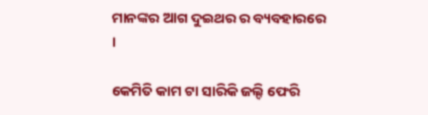ମାନଙ୍କର ଆଗ ଦୁଇଥର ର ବ୍ୟବହାରରେ ।

କେମିତି କାମ ଟା ସାରିକି ଜଲ୍ଦି ଫେରି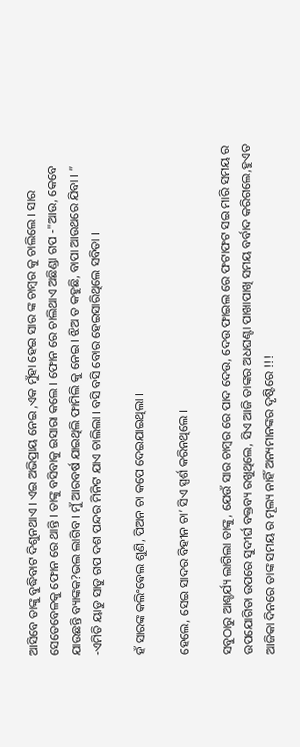ଆସିବେ ତାଙ୍କୁ ବୁଦ୍ଧିବାଟ ଦିଶୁନଥାଏ । ଏଇ ଅଭିପ୍ରାୟ ନେଇ ,ଏକ ମୁଁହା ହେଇ ସାର ଙ୍କ ଚାମ୍ବର କୁ ଚାଲିଲେ । ସାର ସେତେବେଳକୁ ଫୋନ ରେ ଥାନ୍ତି । ତାଙ୍କୁ ବସିବାକୁ ଇସାରା କଲେ । ଫୋନ ରେ ଚାଲିଥାଏ ଅଛିଣ୍ଡା ଗପ -"ଆଉ, କେବେ ଯାଉଛନ୍ତି ବ୍ୟାଙ୍କକ?ଭଲ ଲାଗିବ । ମୁଁ ଆରବର୍ଷ ଯାଇଥିଲି ଫାମିଲି କୁ ନେଇ । ଝିଅ ତ କହୁଛି, ବାପା ଆଉଥରେ ଯିବା । ” -ଏମିତି ୟାଡୁ ସାଡୁ ଗପ ଦଶ ପନ୍ଦର ମିନିଟ ଯାଏ ଚାଲିଲା । ବସି ବସି ବୋର ହେଇସାରିଥିଲେ ସବିତା ।

ହଁ ସାରଙ୍କ କଲିଂଵେଲ ଶୁଣି, ପିଅନ ଚା କପେ ଦେଇଯାଇଥିଲା ।

ହେଲେ, ସେଇ ସାଦର ବିହୀନ ଚା’ ସିଏ ସ୍ପର୍ଶ କରିନଥିଲେ ।

ସବୁଠାରୁ ଆଶ୍ଚର୍ଯ୍ୟ ଲାଗିଲା ତାଙ୍କୁ, ଯେଉଁ ସାର ଚାମ୍ବର ରେ ପାଦ ଦେଉ, ଦେଉ ଫାଇଲ ରେ ଫଟାଫଟ ସଇ ମାରି ସମୟ ର ଉପଯୋଗିତା ଉପରେ ସୁଦୀର୍ଘ ବକ୍ତବ୍ୟ ରଖୁଥିଲେ, ସିଏ ଆଜି ତାଙ୍କର ଅଧଘଣ୍ଟା ପାଖାପାଖି ସମୟ ବର୍ବାଦ କରିଗଲେ,ହୁଏତ ଆଜିକା ଦିନରେ ତାଙ୍କ ସମୟ ର ମୂଲ୍ୟ ନାହିଁ ଅନ୍ୟମାନଙ୍କର ଦୃଷ୍ଟିରେ !!!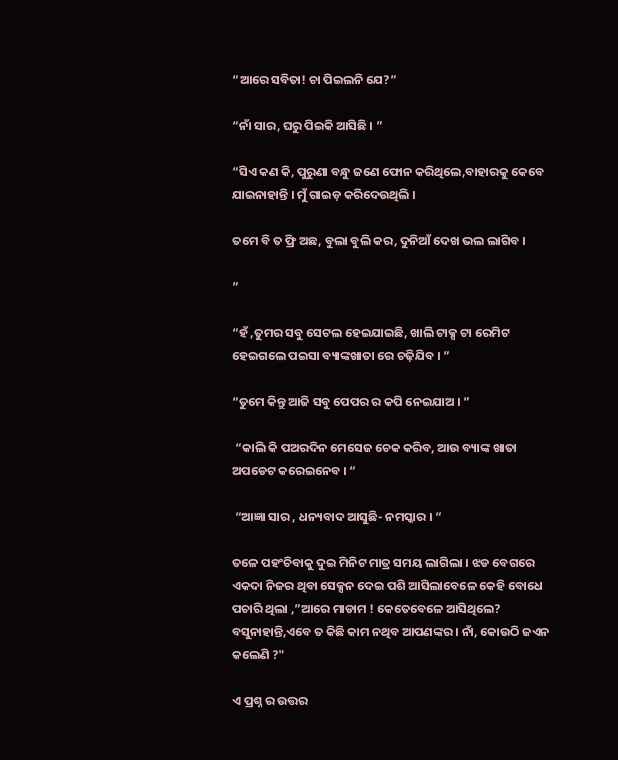“ଆରେ ସବିତା! ଚା ପିଇଲନି ଯେ?”

“ନାଁ ସାର, ଘରୁ ପିଇକି ଆସିଛି । ”

“ସିଏ କଣ କି, ପୁରୁଣା ବନ୍ଧୁ ଜଣେ ଫୋନ କରିଥିଲେ,ବାହାରକୁ କେବେ ଯାଇନାହାନ୍ତି । ମୁଁ ଗାଇଡ଼ କରିଦେଉଥିଲି ।

ତମେ ବି ତ ଫ୍ରି ଅଛ, ବୁଲା ବୁଲି କର, ଦୁନିଆଁ ଦେଖ ଭଲ ଲାଗିବ ।

”

“ହଁ ,ତୁମର ସବୁ ସେଟଲ ହେଇଯାଇଛି, ଖାଲି ଟାକ୍ସ ଟା ରେମିଟ ହେଇଗଲେ ପଇସା ବ୍ୟାଙ୍କଖାତା ରେ ଚଢ଼ିଯିବ । ”

“ତୁମେ କିନ୍ତୁ ଆଜି ସବୁ ପେପର ର କପି ନେଇଯାଅ । ”

 “କାଲି କି ପଅରଦିନ ମେସେଜ ଚେକ କରିବ, ଆଉ ବ୍ୟାଙ୍କ ଖାତା ଅପଡେଟ କରେଇନେବ । “

 “ଆଜ୍ଞା ସାର , ଧନ୍ୟବାଦ ଆସୁଛି- ନମସ୍କାର । “

ତଳେ ପହଂଚିବାକୁ ଦୁଇ ମିନିଟ ମାତ୍ର ସମୟ ଲାଗିଲା । ଝଡ ବେଗରେ ଏକଦା ନିଜର ଥିବା ସେକ୍ସନ ଦେଇ ପଶି ଆସିଲାବେଳେ କେହି ବୋଧେ ପଚାରି ଥିଲା ,”ଆରେ ମାଡାମ ! କେତେବେଳେ ଆସିଥିଲେ? ବସୁନାହାନ୍ତି,ଏବେ ତ କିଛି କାମ ନଥିବ ଆପଣଙ୍କର । ନାଁ, କୋଉଠି ଜଏନ କଲେଣି ?"

ଏ ପ୍ରଶ୍ନ ର ଉତ୍ତର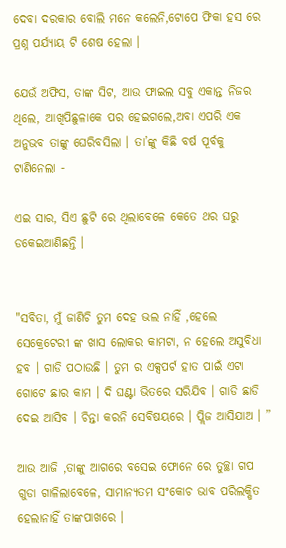ଦେବା ଦରକାର ବୋଲି ମନେ କଲେନି,ଟୋପେ ଫିକା ହସ ରେ ପ୍ରଶ୍ନ ପର୍ଯ୍ୟାୟ ଟି ଶେଷ ହେଲା ।

ଯେଉଁ ଅଫିସ, ତାଙ୍କ ସିଟ, ଆଉ ଫାଇଲ ସବୁ ଏକାନ୍ତ ନିଜର ଥିଲେ, ଆଖିପିଛୁଳାକେ ପର ହେଇଗଲେ,ଅବା ଏପରି ଏକ ଅନୁଭବ ତାଙ୍କୁ ଘେରିବସିଲା । ତା’ଙ୍କୁ କିଛି ବର୍ଷ ପୂର୍ବକୁ ଟାଣିନେଲା -

ଏଇ ସାର, ସିଏ ଛୁଟି ରେ ଥିଲାବେଳେ କେତେ ଥର ଘରୁ ଡକେଇଆଣିଛନ୍ତି ।


"ସବିତା, ମୁଁ ଜାଣିଚି ତୁମ ଦେହ ଭଲ ନାହିଁ ,ହେଲେ ସେକ୍ରେଟେରୀ ଙ୍କ ଖାସ ଲୋକର କାମଟା, ନ ହେଲେ ଅସୁବିଧା ହବ । ଗାଡି ପଠାଉଛି । ତୁମ ର ଏକ୍ସପର୍ଟ ହାତ ପାଇଁ ଏଟା ଗୋଟେ ଛାର କାମ । ଦି ଘଣ୍ଟା ଭିତରେ ସରିଯିବ । ଗାଡି ଛାଡି ଦେଇ ଆସିବ । ଚିନ୍ତା କରନି ସେବିଷୟରେ । ପ୍ଲିଜ ଆସିଯାଅ । ”

ଆଉ ଆଜି ,ତାଙ୍କୁ ଆଗରେ ବସେଇ ଫୋନେ ରେ ତୁଚ୍ଛା ଗପ ଗୁଡା ଗାଳିଲାବେଳେ, ସାମାନ୍ୟତମ ସଂକୋଚ ଭାବ ପରିଲକ୍ଷିତ ହେଲାନାହିଁ ତାଙ୍କପାଖରେ ।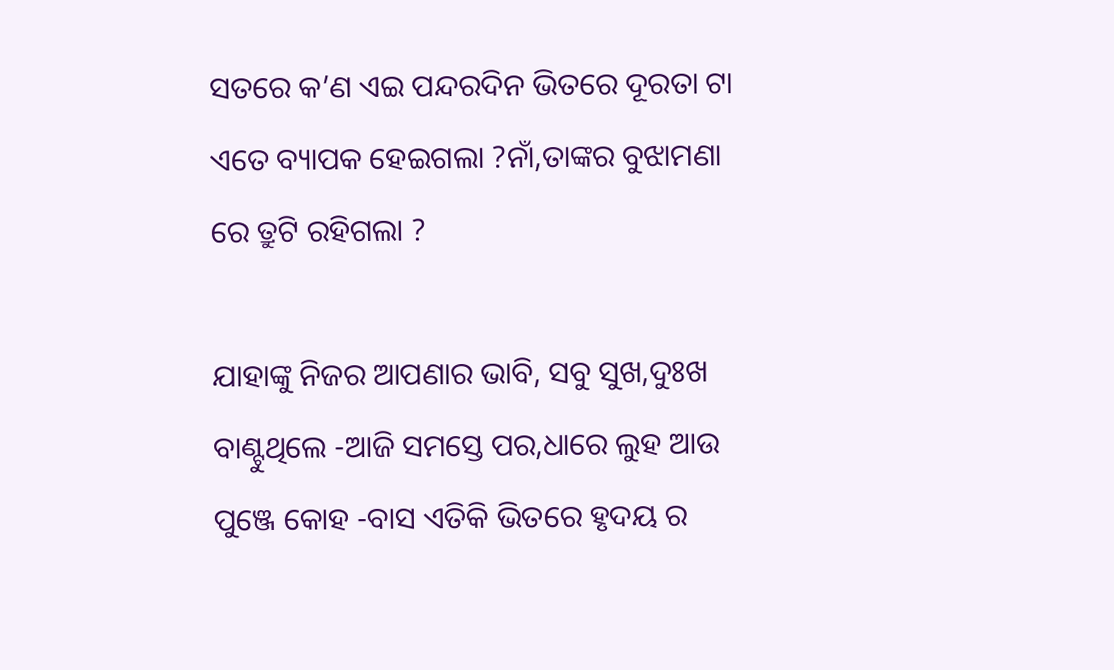ସତରେ କ’ଣ ଏଇ ପନ୍ଦରଦିନ ଭିତରେ ଦୂରତା ଟା ଏତେ ବ୍ୟାପକ ହେଇଗଲା ?ନାଁ,ତାଙ୍କର ବୁଝାମଣା ରେ ତ୍ରୁଟି ରହିଗଲା ?

ଯାହାଙ୍କୁ ନିଜର ଆପଣାର ଭାବି, ସବୁ ସୁଖ,ଦୁଃଖ ବାଣ୍ଟୁଥିଲେ -ଆଜି ସମସ୍ତେ ପର,ଧାରେ ଲୁହ ଆଉ ପୁଞ୍ଜେ କୋହ -ବାସ ଏତିକି ଭିତରେ ହୃଦୟ ର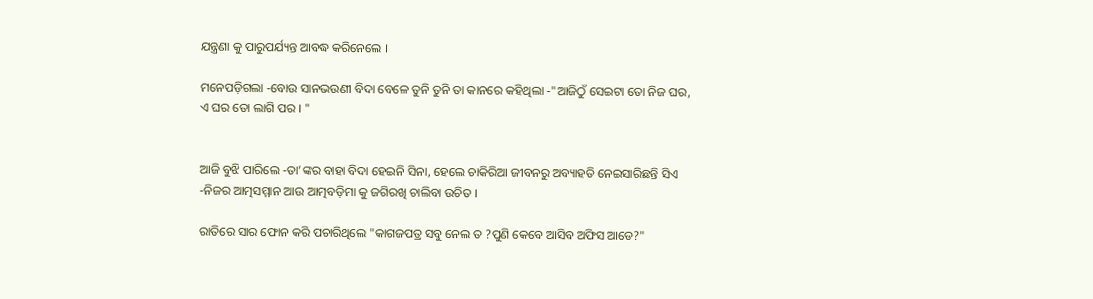ଯନ୍ତ୍ରଣା କୁ ପାରୁପର୍ଯ୍ୟନ୍ତ ଆବଦ୍ଧ କରିନେଲେ ।

ମନେପଡ଼ିଗଲା -ବୋଉ ସାନଭଉଣୀ ବିଦା ବେଳେ ତୁନି ତୁନି ତା କାନରେ କହିଥିଲା -"ଆଜିଠୁଁ ସେଇଟା ତୋ ନିଜ ଘର, ଏ ଘର ତୋ ଲାଗି ପର । "


ଆଜି ବୁଝି ପାରିଲେ -ତା’ଙ୍କର ବାହା ବିଦା ହେଇନି ସିନା, ହେଲେ ଚାକିରିଆ ଜୀବନରୁ ଅବ୍ୟାହତି ନେଇସାରିଛନ୍ତି ସିଏ -ନିଜର ଆତ୍ମସମ୍ମାନ ଆଉ ଆତ୍ମବଡ଼ିମା କୁ ଜଗିରଖି ଚାଲିବା ଉଚିତ ।

ରାତିରେ ସାର ଫୋନ କରି ପଚାରିଥିଲେ "କାଗଜପତ୍ର ସବୁ ନେଲ ତ ?ପୁଣି କେବେ ଆସିବ ଅଫିସ ଆଡେ?"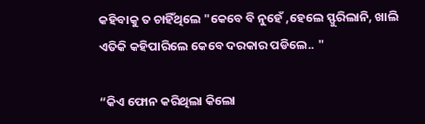କହିବାକୁ ତ ଚାହିଁଥିଲେ "କେବେ ବି ନୁହେଁ ,ହେଲେ ସ୍ଫୁରିଲାନି, ଖାଲି ଏତିକି କହିପାରିଲେ କେବେ ଦରକାର ପଡିଲେ.. "

“କିଏ ଫୋନ କରିଥିଲା କିଲୋ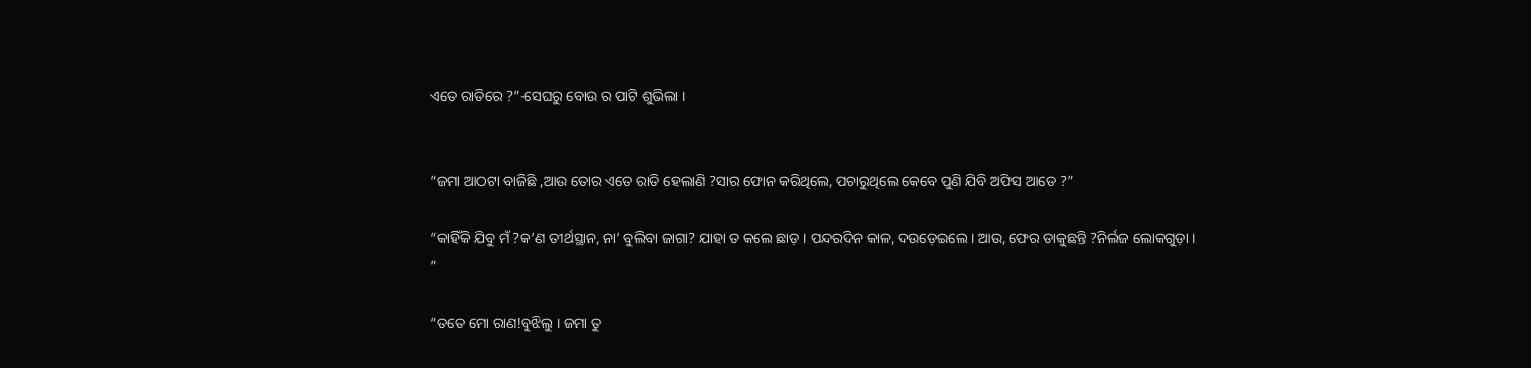ଏତେ ରାତିରେ ?”-ସେଘରୁ ବୋଉ ର ପାଟି ଶୁଭିଲା ।


“ଜମା ଆଠଟା ବାଜିଛି ,ଆଉ ତୋର ଏତେ ରାତି ହେଲାଣି ?ସାର ଫୋନ କରିଥିଲେ, ପଚାରୁଥିଲେ କେବେ ପୁଣି ଯିବି ଅଫିସ ଆଡେ ?”

“କାହିଁକି ଯିବୁ ମଁ ?କ’ଣ ତୀର୍ଥସ୍ଥାନ, ନା’ ବୁଲିବା ଜାଗା? ଯାହା ତ କଲେ ଛାଡ଼ । ପନ୍ଦରଦିନ କାଳ, ଦଉଡ଼େଇଲେ । ଆଉ, ଫେର ଡାକୁଛନ୍ତି ?ନିର୍ଲଜ ଲୋକଗୁଡ଼ା । ”

“ତତେ ମୋ ରାଣ!ବୁଝିଲୁ । ଜମା ତୁ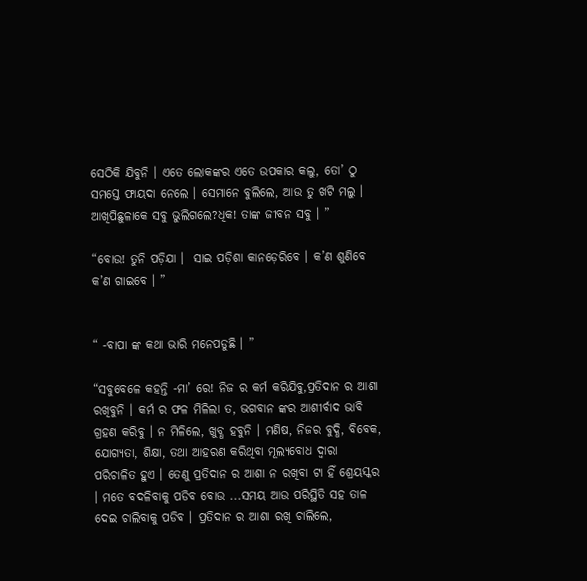ସେଠିକି ଯିବୁନି । ଏତେ ଲୋକଙ୍କର ଏତେ ଉପକାର କଲୁ, ତୋ’ ଠୁ ସମସ୍ତେ ଫାୟଦା ନେଲେ । ସେମାନେ ବୁଲିଲେ, ଆଉ ତୁ ଖଟି ମଲୁ । ଆଖିପିଛୁଳାକେ ସବୁ ଭୁଲିଗଲେ?ଧିକ! ତାଙ୍କ ଜୀବନ ସବୁ । ”

“ବୋଉ! ତୁନି ପଡ଼ିଯା ।  ସାଇ ପଡ଼ିଶା କାନଡ଼େରିବେ । କ’ଣ ଶୁଣିବେ କ’ଣ ଗାଇବେ । ”


“ -ବାପା ଙ୍କ କଥା ଭାରି ମନେପଡୁଛି । ”

“ସବୁବେଳେ କହନ୍ତି -ମା’ ରେ! ନିଜ ର କର୍ମ କରିଯିବୁ,ପ୍ରତିଦାନ ର ଆଶା ରଖିବୁନି । କର୍ମ ର ଫଳ ମିଳିଲା ତ, ଭଗବାନ ଙ୍କର ଆଶୀର୍ବାଦ ଭାବି ଗ୍ରହଣ କରିବୁ । ନ ମିଳିଲେ, ଖୁବ୍ଧ ହବୁନି । ମଣିଷ, ନିଜର ବୁଦ୍ଧି, ବିବେକ, ଯୋଗ୍ୟତା, ଶିକ୍ଷା, ତଥା ଆହରଣ କରିଥିବା ମୂଲ୍ୟବୋଧ ଦ୍ୱାରା ପରିଚାଳିତ ହୁଏ । ତେଣୁ ପ୍ରତିଦାନ ର ଆଶା ନ ରଖିବା ଟା ହିଁ ଶ୍ରେୟସ୍କର । ମତେ ବଦଳିବାକୁ ପଡିବ ବୋଉ ...ସମୟ ଆଉ ପରିସ୍ଥିତି ସହ ତାଳ ଦେଇ ଚାଲିବାକୁ ପଡିବ । ପ୍ରତିଦାନ ର ଆଶା ରଖି ଚାଲିଲେ,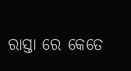ରାସ୍ତା ରେ କେତେ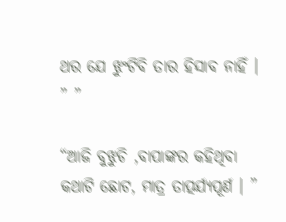ଥର ଯେ ଝୁଂଟିବି ତାର ହିସାବ ନାହିଁ । ” ”

“ଆଜି ବୁଝୁଚି ,ବାପାଙ୍କର କହିଥିବା କଥାଟି ଛୋଟ, ମାତ୍ର ତାତ୍ପର୍ଯ୍ୟପୂର୍ଣ । ”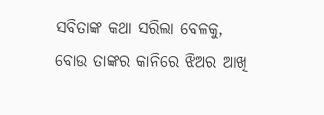ସବିତାଙ୍କ କଥା ସରିଲା ବେଳକୁ, ବୋଉ ତାଙ୍କର କାନିରେ ଝିଅର ଆଖି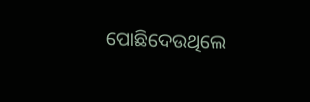ପୋଛିଦେଉଥିଲେ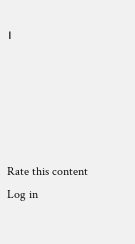।





Rate this content
Log in